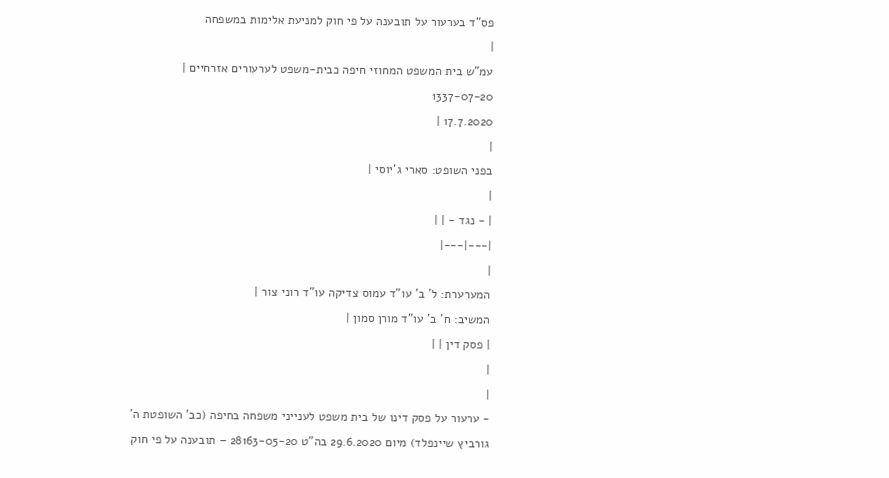פס"ד בערעור על תובענה על פי חוק למניעת אלימות במשפחה
|
עמ"ש בית המשפט המחוזי חיפה כבית-משפט לערעורים אזרחיים |
1337-07-20
17.7.2020 |
|
בפני השופט: סארי ג'יוסי |
|
| - נגד - | |
|---|---|
|
המערערת: ל' ב' עו"ד עמוס צדיקה עו"ד רוני צור |
המשיב: ח' ב' עו"ד מורן סמון |
| פסק דין | |
|
|
- ערעור על פסק דינו של בית משפט לענייני משפחה בחיפה (כב' השופטת ה' גורביץ שיינפלד) מיום 29.6.2020 בה"ט 28163-05-20 – תובענה על פי חוק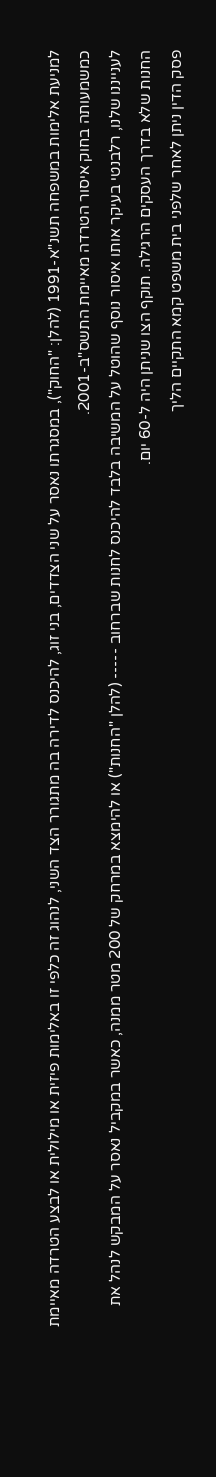למניעת אלימות במשפחה תשנ"א-1991 (להלן: "החוק"), במסגרתו נאסר על שני הצדדים, בני זוג, להיכנס לדירה בה מתגורר הצד השני, לנהוג זה כלפי זו באלימות פיזית או מילולית או לבצע הטרדה מאיימת כמשמעותה בחוק איסור הטרדה מאיימת התשס"ב-2001.
לענייננו שלנו, רלבנטי בעיקר אותו איסור נוסף שהוטל על המשיבה בלבד להיכנס לחנות שברחוב ----- (להלן "החנות") או להימצא במרחק של 200 מטר ממנה, כאשר במקביל נאסר על המבקש לנהל את החנות שלא בדרך העסקים הרגילה. תוקף הצו שניתן היה ל-60 יום.
פסק הדין ניתן לאחר שלפני בית משפט קמא התקיים הליך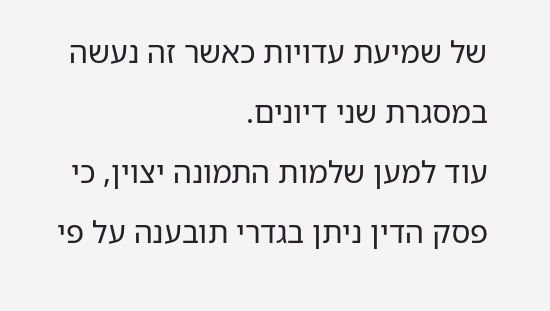של שמיעת עדויות כאשר זה נעשה במסגרת שני דיונים.
עוד למען שלמות התמונה יצוין, כי פסק הדין ניתן בגדרי תובענה על פי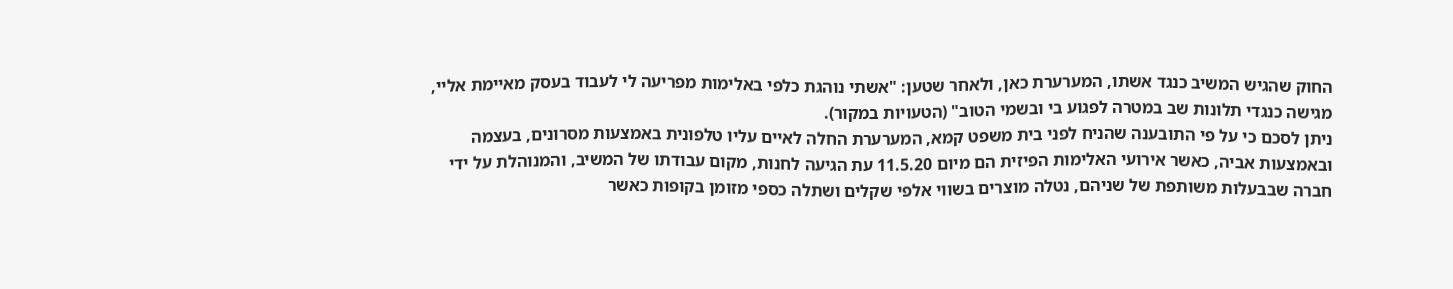החוק שהגיש המשיב כנגד אשתו, המערערת כאן, ולאחר שטען: "אשתי נוהגת כלפי באלימות מפריעה לי לעבוד בעסק מאיימת אליי, מגישה כנגדי תלונות שב במטרה לפגוע בי ובשמי הטוב" (הטעויות במקור).
ניתן לסכם כי על פי התובענה שהניח לפני בית משפט קמא, המערערת החלה לאיים עליו טלפונית באמצעות מסרונים, בעצמה ובאמצעות אביה, כאשר אירועי האלימות הפיזית הם מיום 11.5.20 עת הגיעה לחנות, מקום עבודתו של המשיב, והמנוהלת על ידי חברה שבבעלות משותפת של שניהם, נטלה מוצרים בשווי אלפי שקלים ושתלה כספי מזומן בקופות כאשר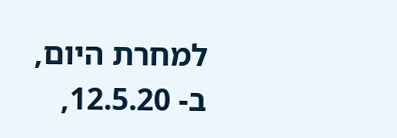למחרת היום, ב- 12.5.20,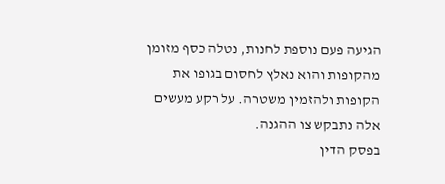הגיעה פעם נוספת לחנות, נטלה כסף מזומן מהקופות והוא נאלץ לחסום בגופו את הקופות ולהזמין משטרה. על רקע מעשים אלה נתבקש צו ההגנה.
בפסק הדין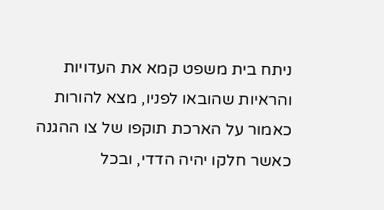ניתח בית משפט קמא את העדויות והראיות שהובאו לפניו, מצא להורות כאמור על הארכת תוקפו של צו ההגנה כאשר חלקו יהיה הדדי, ובכל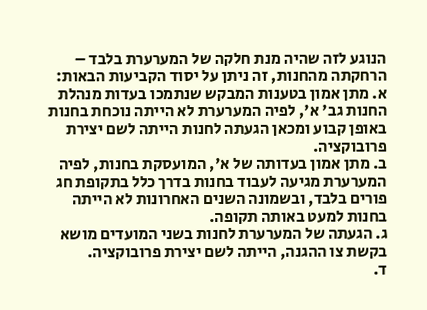הנוגע לזה שהיה מנת חלקה של המערערת בלבד – הרחקתה מהחנות, זה ניתן על יסוד הקביעות הבאות:
א. מתן אמון בטענות המבקש שנתמכו בעדות מנהלת החנות גב' א', לפיה המערערת לא הייתה נוכחת בחנות באופן קבוע ומכאן הגעתה לחנות הייתה לשם יצירת פרובוקציה.
ב. מתן אמון בעדותה של א', המועסקת בחנות, לפיה המערערת מגיעה לעבוד בחנות בדרך כלל בתקופת חג פורים בלבד, ובשמונה השנים האחרונות לא הייתה בחנות למעט באותה תקופה.
ג. הגעתה של המערערת לחנות בשני המועדים מושא בקשת צו ההגנה, הייתה לשם יצירת פרובוקציה.
ד.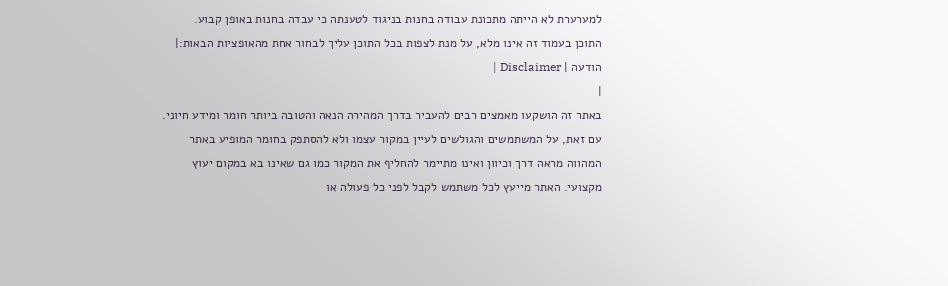למערערת לא הייתה מתכונת עבודה בחנות בניגוד לטענתה כי עבדה בחנות באופן קבוע.
התוכן בעמוד זה אינו מלא, על מנת לצפות בכל התוכן עליך לבחור אחת מהאופציות הבאות:| הודעה | Disclaimer |
|
באתר זה הושקעו מאמצים רבים להעביר בדרך המהירה הנאה והטובה ביותר חומר ומידע חיוני. עם זאת, על המשתמשים והגולשים לעיין במקור עצמו ולא להסתפק בחומר המופיע באתר המהווה מראה דרך וכיוון ואינו מתיימר להחליף את המקור כמו גם שאינו בא במקום יעוץ מקצועי. האתר מייעץ לכל משתמש לקבל לפני כל פעולה או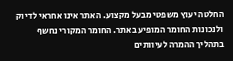החלטה יעוץ משפטי מבעל מקצוע. האתר אינו אחראי לדיוק ולנכונות החומר המופיע באתר. החומר המקורי נחשף בתהליך ההמרה לעיוותים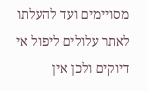מסויימים ועד להעלתו לאתר עלולים ליפול אי דיוקים ולכן אין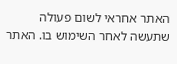האתר אחראי לשום פעולה שתעשה לאחר השימוש בו. האתר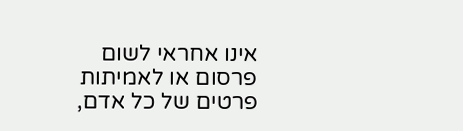אינו אחראי לשום פרסום או לאמיתות פרטים של כל אדם,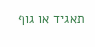תאגיד או גוף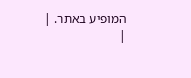המופיע באתר. |
|